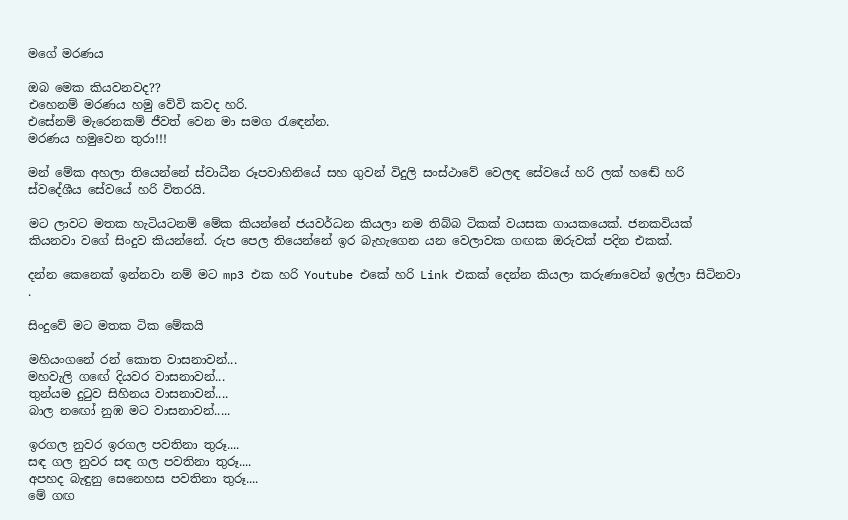මගේ මරණය

ඔබ මෙක කියවනවද??
එහෙනම් මරණය හමු වේවි කවද හරි.
එසේනම් මැරෙනකම් ජීවත් වෙන මා සමග රැඳෙන්න.
මරණය හමුවෙන තුරා!!!

මන් මේක අහලා තියෙන්නේ ස්වාධීන රූපවාහිනියේ සහ ගුවන් විදුලි සංස්ථාවේ වෙලඳ සේවයේ හරි ලක් හඬේ හරි ස්වදේශීය සේවයේ හරි විතරයි.

මට ලාවට මතක හැටියටනම් මේක කියන්නේ ජයවර්ධන කියලා නම තිබ්බ ටිකක් වයසක ගායකයෙක්. ජනකවියක් කියනවා වගේ සිංදුව කියන්නේ. රුප පෙල තියෙන්නේ ඉර බැහැගෙන යන වෙලාවක ගඟක ඔරුවක් පදින එකක්.

දන්න කෙනෙක් ඉන්නවා නම් මට mp3 එක හරි Youtube එකේ හරි Link එකක් දෙන්න කියලා කරුණාවෙන් ඉල්ලා සිටිනවා .

සිංදුවේ මට මතක ටික මේකයි

මහියංගනේ රන් කොත වාසනාවන්...
මහවැලි ගඟේ දියවර වාසනාවන්...
තුන්යම දුටුව සිහිනය වාසනාවන්....
බාල නඟෝ නුඹ මට වාසනාවන්.....

ඉරගල නුවර ඉරගල පවතිනා තුරූ....
සඳ ගල නුවර සඳ ගල පවතිනා තුරූ....
අපහද බැඳුනු සෙනෙහස පවතිනා තුරූ....
මේ ගඟ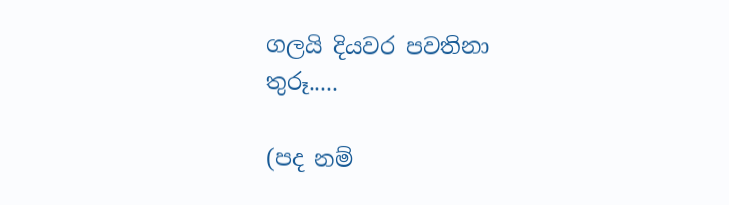ගලයි දියවර පවතිනා තුරූ.....

(පද නම්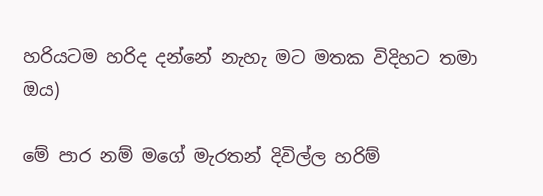හරියටම හරිද දන්නේ නැහැ මට මතක විදිහට තමා ඔය)

මේ පාර නම් මගේ මැරතන් දිවිල්ල හරිම්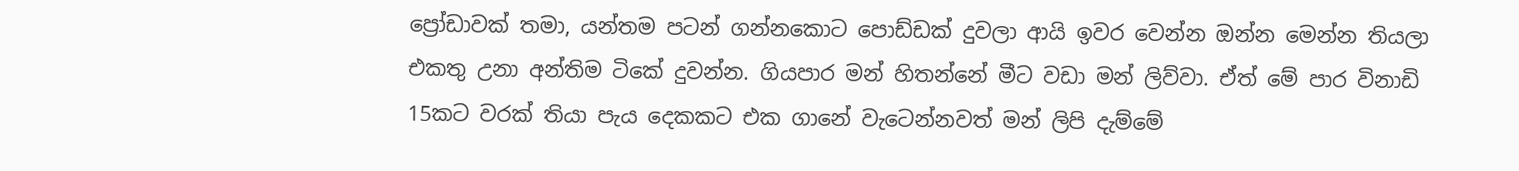ප්‍රෝඩාවක් තමා, යන්තම පටන් ගන්නකොට පොඩ්ඩක් දුවලා ආයි ඉවර වෙන්න ඔන්න මෙන්න තියලා එකතු උනා අන්තිම ටිකේ දුවන්න. ගියපාර මන් හිතන්නේ මීට වඩා මන් ලිව්වා. ඒත් මේ පාර විනාඩි 15කට වරක් තියා පැය දෙකකට එක ගානේ වැටෙන්නවත් මන් ලිපි දැම්මේ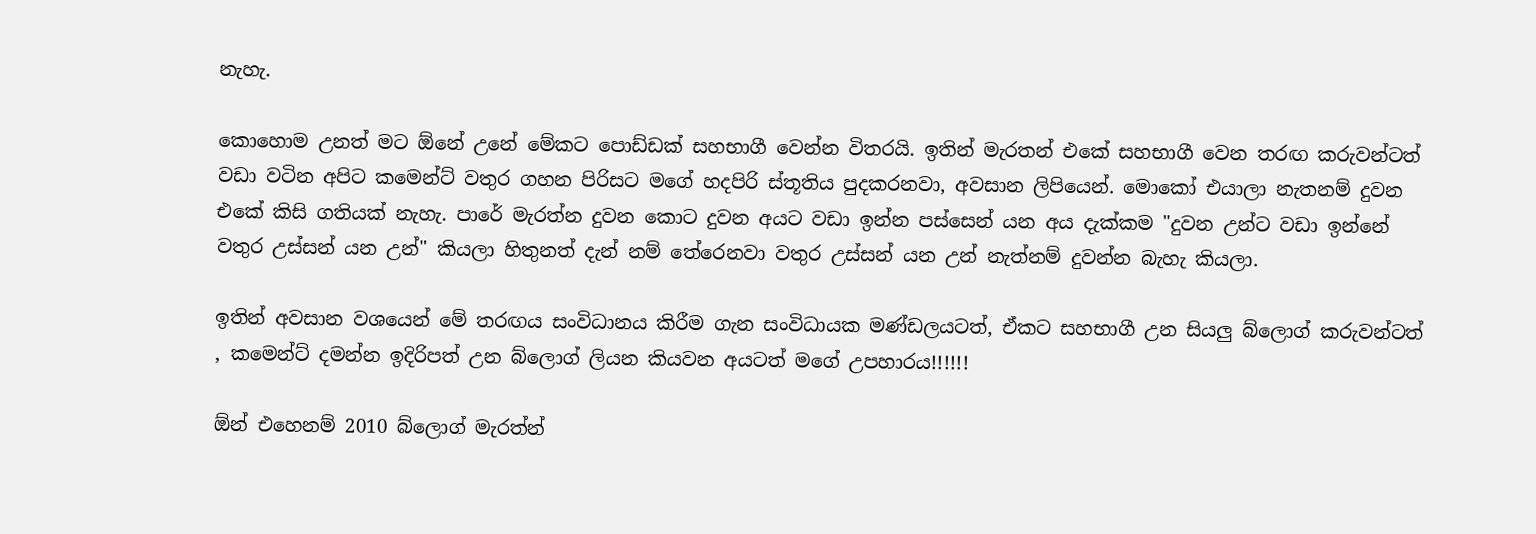නැහැ.

කොහොම උනත් මට ඕනේ උනේ මේකට පොඩ්ඩක් සහභාගී වෙන්න විතරයි. ඉතින් මැරතන් එකේ සහභාගී වෙන තරඟ කරුවන්ටත් වඩා වටින අපිට කමෙන්ට් වතුර ගහන පිරිසට මගේ හදපිරි ස්තූතිය පුදකරනවා, අවසාන ලිපියෙන්. මොකෝ එයාලා නැතනම් දුවන එකේ කිසි ගතියක් නැහැ. පාරේ මැරත්න දුවන කොට දුවන අයට වඩා ඉන්න පස්සෙන් යන අය දැක්කම "දුවන උන්ට වඩා ඉන්නේ වතුර උස්සන් යන උන්" කියලා හිතුනත් දැන් නම් තේරෙනවා වතුර උස්සන් යන උන් නැත්නම් දුවන්න බැහැ කියලා.

ඉතින් අවසාන වශයෙන් මේ තරඟය සංවිධානය කිරීම ගැන සංවිධායක මණ්ඩලයටත්, ඒකට සහභාගී උන සියලු බ්ලොග් කරුවන්ටත් , කමෙන්ට් දමන්න ඉදිරිපත් උන බ්ලොග් ලියන කියවන අයටත් මගේ උපහාරය!!!!!!

ඕන් එහෙනම් 2010 බ්ලොග් මැරත්න්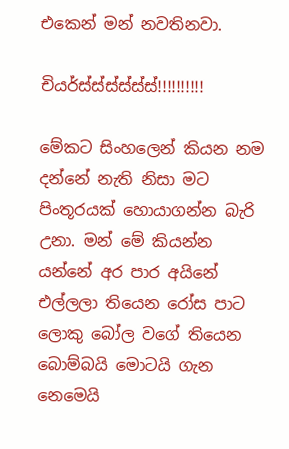එකෙන් මන් නවතිනවා.

චියර්ස්ස්ස්ස්ස්ස්!!!!!!!!!!

මේකට සිංහලෙන් කියන නම දන්නේ නැති නිසා මට පිංතූරයක් හොයාගන්න බැරි උනා. මන් මේ කියන්න යන්නේ අර පාර අයිනේ එල්ලලා තියෙන රෝස පාට ලොකු බෝල වගේ තියෙන බොම්බයි මොටයි ගැන නෙමෙයි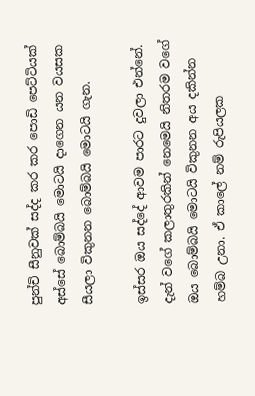පුන්චි සීනුවක් සද්ද කර කර පොඩි පෙට්ටියක් අස්සේ බොම්බයි මොටයි දාගෙන යන වයසක සීයලා විකුනන බොම්බයි මොටයි ගැන.

ඉස්සර ඔය සද්දේ ආවම පාරට දුවලා එන්නේ. දැන් වගේ කලාතුරකින් නෙමෙයි නිතරම වගේ ඔය බොම්බයි මොටයි විකුනන අය දකින්න හම්බ උනා. ඒ කාලේ නම් රුපියලක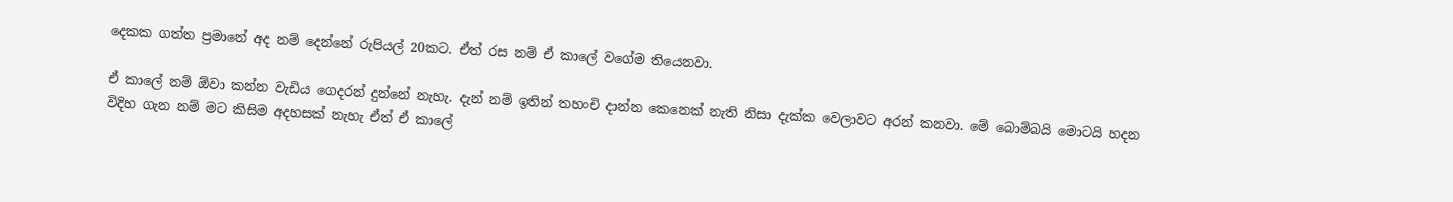දෙකක ගත්ත ප්‍රමානේ අද නම් දෙන්නේ රුපියල් 20කට. ඒත් රස නම් ඒ කාලේ වගේම තියෙනවා.

ඒ කාලේ නම් ඕවා කන්න වැඩිය ගෙදරන් දුන්නේ නැහැ. දැන් නම් ඉතින් තහංචි දාන්න කෙනෙක් නැති නිසා දැක්ක වෙලාවට අරන් කනවා. මේ බොම්බයි මොටයි හදන විදිහ ගැන නම් මට කිසිම අදහසක් නැහැ ඒත් ඒ කාලේ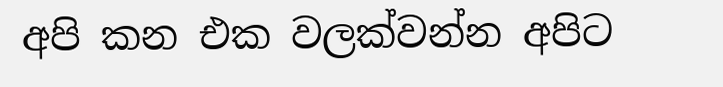අපි කන එක වලක්වන්න අපිට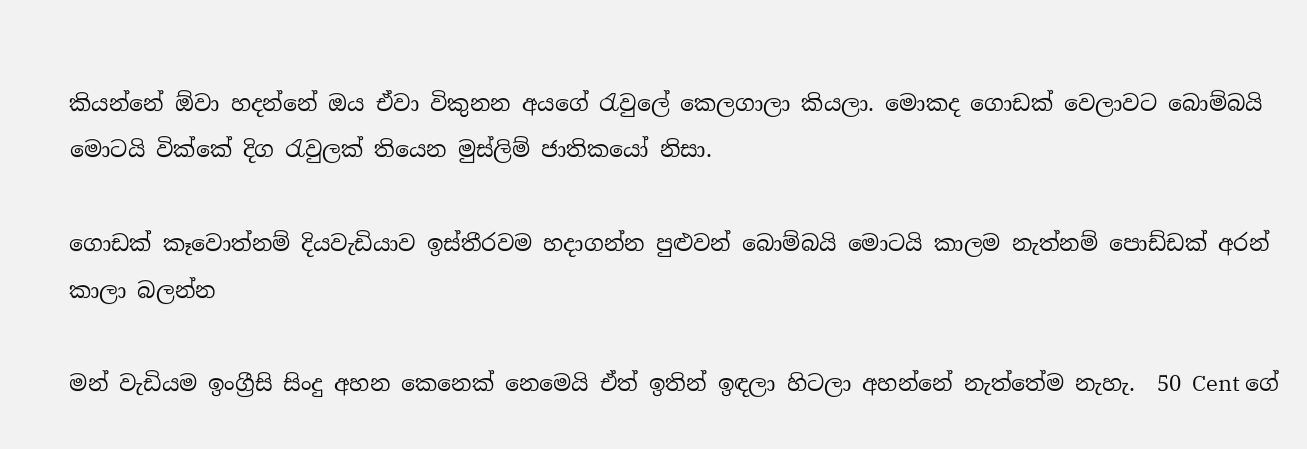කියන්නේ ඕවා හදන්නේ ඔය ඒවා විකුනන අයගේ රැවුලේ කෙලගාලා කියලා. මොකද ගොඩක් වෙලාවට බොම්බයි මොටයි වික්කේ දිග රැවුලක් තියෙන මුස්ලිම් ජාතිකයෝ නිසා.

ගොඩක් කෑවොත්නම් දියවැඩියාව ඉස්තීරවම හදාගන්න පුළුවන් බොම්බයි මොටයි කාලම නැත්නම් පොඩ්ඩක් අරන් කාලා බලන්න

මන් වැඩියම ඉංග්‍රීසි සිංදු අහන කෙනෙක් නෙමෙයි ඒත් ඉතින් ඉඳලා හිටලා අහන්නේ නැත්තේම නැහැ.  50 Cent ගේ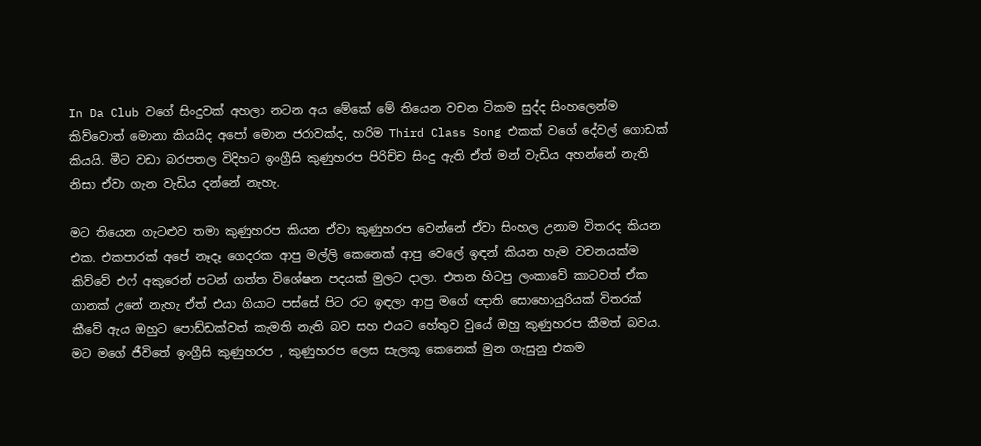In Da Club වගේ සිංදුවක් අහලා නටන අය මේකේ මේ තියෙන වචන ටිකම සුද්ද සිංහලෙන්ම කිව්වොත් මොනා කියයිද අපෝ මොන ජරාවක්ද, හරිම Third Class Song එකක් වගේ දේවල් ගොඩක් කියයි. මීට වඩා බරපතල විදිහට ඉංග්‍රීසි කුණුහරප පිරිච්ච සිංදු ඇති ඒත් මන් වැඩිය අහන්නේ නැති නිසා ඒවා ගැන වැඩිය දන්නේ නැහැ.

මට තියෙන ගැටළුව තමා කුණුහරප කියන ඒවා කුණුහරප වෙන්නේ ඒවා සිංහල උනාම විතරද කියන එක. එකපාරක් අපේ නෑදෑ ගෙදරක ආපු මල්ලි කෙනෙක් ආපු වෙලේ ඉඳන් කියන හැම වචනයක්ම කිව්වේ එෆ් අකුරෙන් පටන් ගත්ත විශේෂන පදයක් මුලට දාලා. එතන හිටපු ලංකාවේ කාටවත් ඒක ගානක් උනේ නැහැ ඒත් එයා ගියාට පස්සේ පිට රට ඉඳලා ආපු මගේ ඥාති සොහොයුරියක් විතරක් කීවේ ඇය ඔහුට පොඩ්ඩක්වත් කැමති නැති බව සහ එයට හේතුව වුයේ ඔහු කුණුහරප කීමත් බවය. මට මගේ ජීවිතේ ඉංග්‍රීසි කුණුහරප , කුණුහරප ලෙස සැලකූ කෙනෙක් මුන ගැසුනු එකම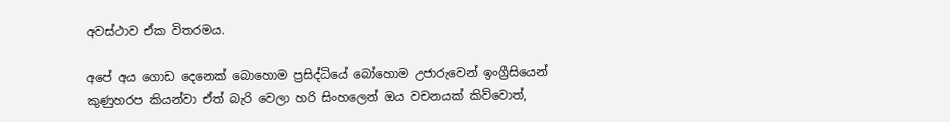අවස්ථාව ඒක විතරමය.

අපේ අය ගොඩ දෙනෙක් බොහොම ප්‍රසිද්ධියේ බෝහොම උජාරුවෙන් ඉංග්‍රීසියෙන් කුණුහරප කියන්වා ඒත් බැරි වෙලා හරි සිංහලෙන් ඔය වචනයක් කිව්වොත්,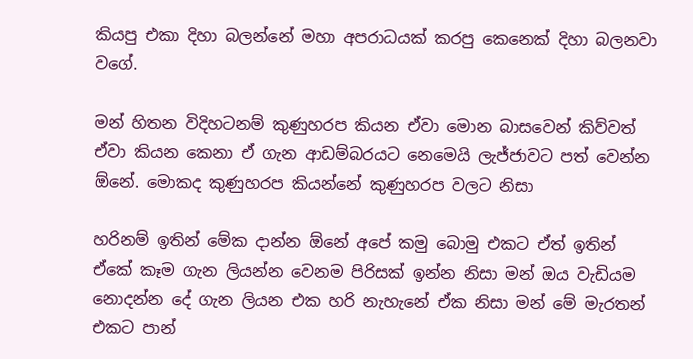කියපු එකා දිහා බලන්නේ මහා අපරාධයක් කරපු කෙනෙක් දිහා බලනවා වගේ.

මන් හිතන විදිහටනම් කුණුහරප කියන ඒවා මොන බාසවෙන් කිව්වත් ඒවා කියන කෙනා ඒ ගැන ආඩම්බරයට නෙමෙයි ලැජ්ජාවට පත් වෙන්න ඕනේ. මොකද කුණුහරප කියන්නේ කුණුහරප වලට නිසා

හරිනම් ඉතින් මේක දාන්න ඕනේ අපේ කමු බොමු එකට ඒත් ඉතින් ඒකේ කෑම ගැන ලියන්න වෙනම පිරිසක් ඉන්න නිසා මන් ඔය වැඩියම නොදන්න දේ ගැන ලියන එක හරි නැහැනේ ඒක නිසා මන් මේ මැරතන් එකට පාන්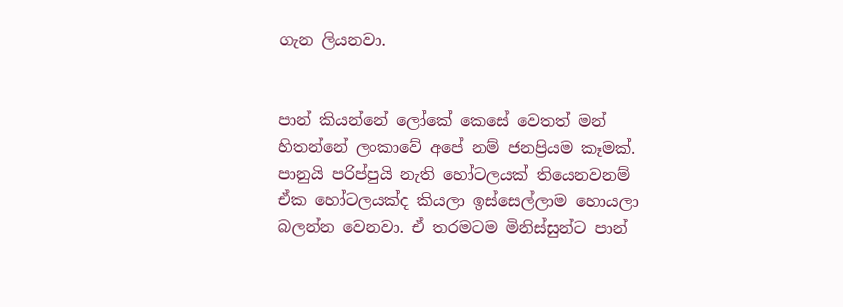ගැන ලියනවා.


පාන් කියන්නේ ලෝකේ කෙසේ වෙතත් මන් හිතන්නේ ලංකාවේ අපේ නම් ජනප්‍රියම කෑමක්. පානුයි පරිප්පුයි නැති හෝටලයක් තියෙනවනම් ඒක හෝටලයක්ද කියලා ඉස්සෙල්ලාම හොයලා බලන්න වෙනවා. ඒ තරමටම මිනිස්සුන්ට පාන්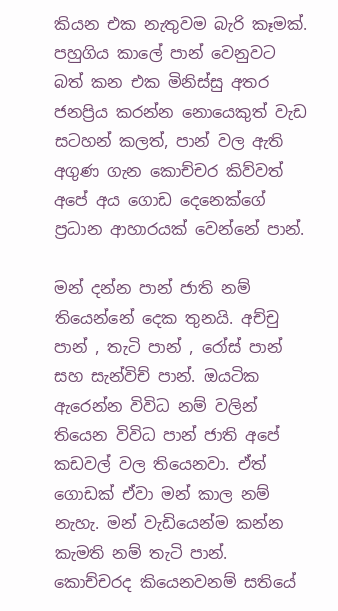කියන එක නැතුවම බැරි කෑමක්. පහුගිය කාලේ පාන් වෙනුවට බත් කන එක මිනිස්සු අතර ජනප්‍රිය කරන්න නොයෙකුත් වැඩ සටහන් කලත්, පාන් වල ඇති අගුණ ගැන කොච්චර කිව්වත් අපේ අය ගොඩ දෙනෙක්ගේ ප්‍රධාන ආහාරයක් වෙන්නේ පාන්.

මන් දන්න පාන් ජාති නම් තියෙන්නේ දෙක තුනයි. අච්චු පාන් , තැටි පාන් , රෝස් පාන් සහ සැන්විච් පාන්. ඔයටික ඇරෙන්න විවිධ නම් වලින් තියෙන විවිධ පාන් ජාති අපේ කඩවල් වල තියෙනවා. ඒත් ගොඩක් ඒවා මන් කාල නම් නැහැ. මන් වැඩියෙන්ම කන්න කැමති නම් තැටි පාන්. කොච්චරද කියෙනවනම් සතියේ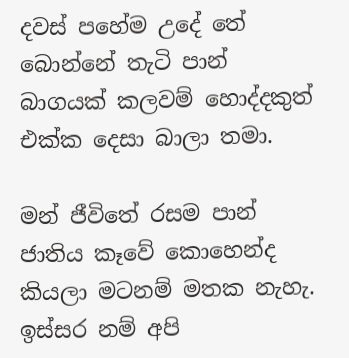දවස් පහේම උදේ තේ බොන්නේ තැටි පාන් බාගයක් කලවම් හොද්දකුත් එක්ක දෙසා බාලා තමා.

මන් ජීවිතේ රසම පාන් ජාතිය කෑවේ කොහෙන්ද කියලා මටනම් මතක නැහැ. ඉස්සර නම් අපි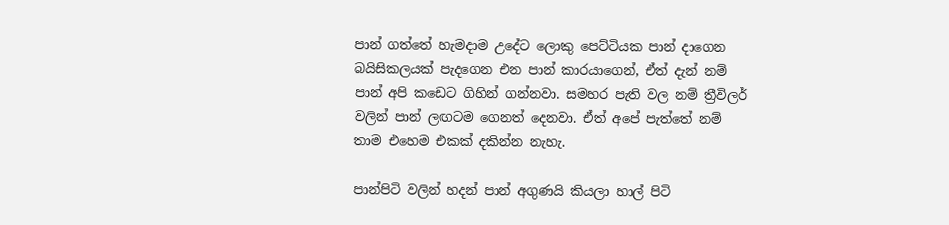පාන් ගත්තේ හැමදාම උදේට ලොකු පෙට්ටියක පාන් දාගෙන බයිසිකලයක් පැදගෙන එන පාන් කාරයාගෙන්, ඒත් දැන් නම් පාන් අපි කඩෙට ගිහින් ගන්නවා. සමහර පැති වල නම් ත්‍රීවිලර් වලින් පාන් ලඟටම ගෙනත් දෙනවා. ඒත් අපේ පැත්තේ නම් තාම එහෙම එකක් දකින්න නැහැ.

පාන්පිටි වලින් හදන් පාන් අගුණයි කියලා හාල් පිටි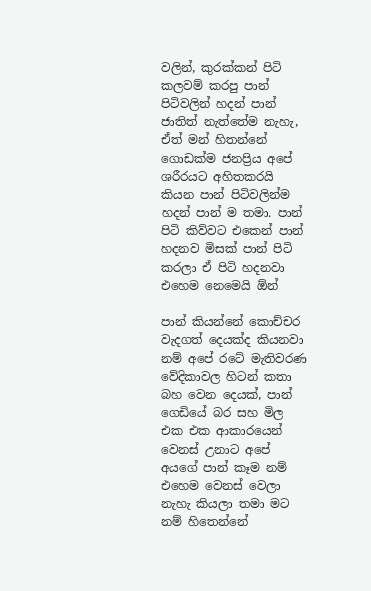වලින්, කුරක්කන් පිටි කලවම් කරපු පාන් පිටිවලින් හදන් පාන් ජාතිත් නැත්තේම නැහැ, ඒත් මන් හිතන්නේ ගොඩක්ම ජනප්‍රිය අපේ ශරීරයට අහිතකරයි කියන පාන් පිටිවලින්ම හදන් පාන් ම තමා. පාන් පිටි කිව්වට එකෙන් පාන් හදනව මිසක් පාන් පිටි කරලා ඒ පිටි හදනවා එහෙම නෙමෙයි ඕන්

පාන් කියන්නේ කොච්චර වැදගත් දෙයක්ද කියනවා නම් අපේ රටේ මැතිවරණ වේදිකාවල හිටන් කතා බහ වෙන දෙයක්, පාන් ගෙඩියේ බර සහ මිල එක එක ආකාරයෙන් වෙනස් උනාට අපේ අයගේ පාන් කෑම නම් එහෙම වෙනස් වෙලා නැහැ කියලා තමා මට නම් හිතෙන්නේ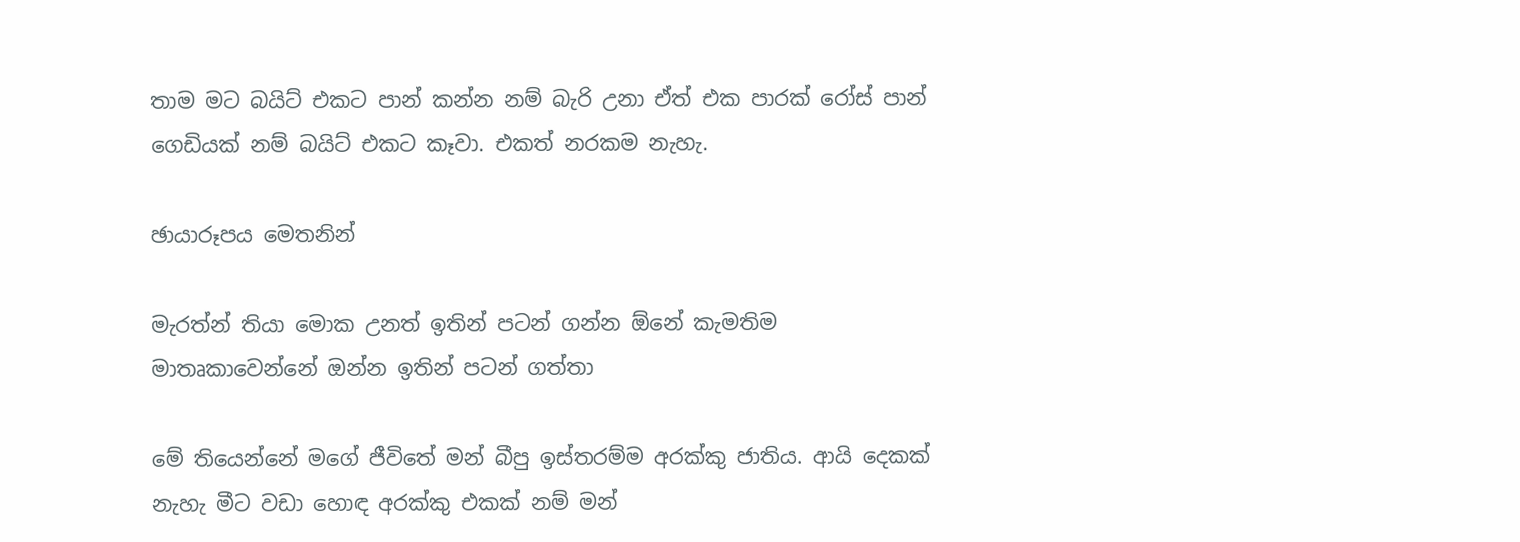තාම මට බයිට් එකට පාන් කන්න නම් බැරි උනා ඒත් එක පාරක් රෝස් පාන් ගෙඩියක් නම් බයිට් එකට කෑවා. එකත් නරකම නැහැ.

ඡායාරූපය මෙතනින්

මැරත්න් තියා මොක උනත් ඉතින් පටන් ගන්න ඕනේ කැමතිම මාතෘකාවෙන්නේ ඔන්න ඉතින් පටන් ගත්තා

මේ තියෙන්නේ මගේ ජීවිතේ මන් බීපු ඉස්තරම්ම අරක්කු ජාතිය. ආයි දෙකක් නැහැ මීට වඩා හොඳ අරක්කු එකක් නම් මන්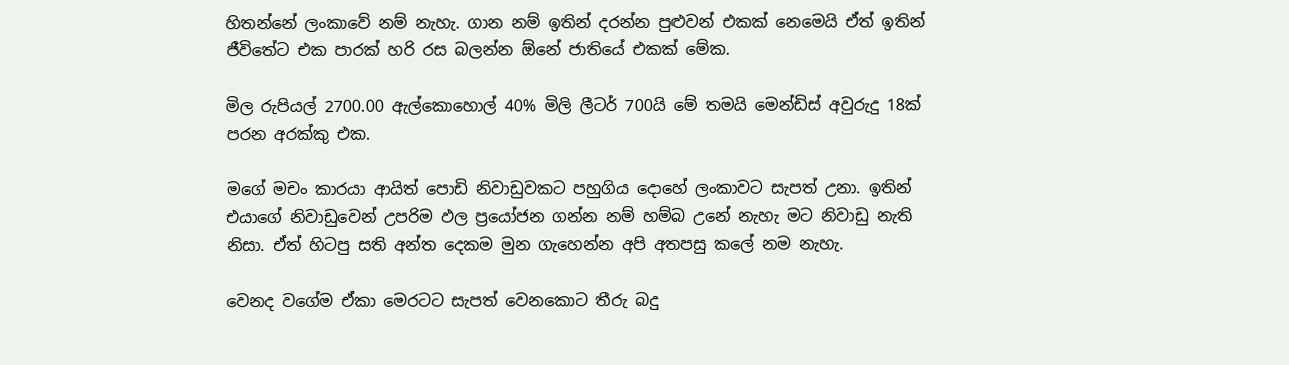හිතන්නේ ලංකාවේ නම් නැහැ. ගාන නම් ඉතින් දරන්න පුළුවන් එකක් නෙමෙයි ඒත් ඉතින් ජීවිතේට එක පාරක් හරි රස බලන්න ඕනේ ජාතියේ එකක් මේක.

මිල රුපියල් 2700.00 ඇල්කොහොල් 40% මිලි ලීටර් 700යි මේ තමයි මෙන්ඩිස් අවුරුදු 18ක් පරන අරක්කු එක.

මගේ මචං කාරයා ආයිත් පොඩි නිවාඩුවකට පහුගිය දොහේ ලංකාවට සැපත් උනා. ඉතින් එයාගේ නිවාඩුවෙන් උපරිම ඵල ප්‍රයෝජන ගන්න නම් හම්බ උනේ නැහැ මට නිවාඩු නැති නිසා. ඒත් හිටපු සති අන්ත දෙකම මුන ගැහෙන්න අපි අතපසු කලේ නම නැහැ.

වෙනද වගේම ඒකා මෙරටට සැපත් වෙනකොට තීරු බදු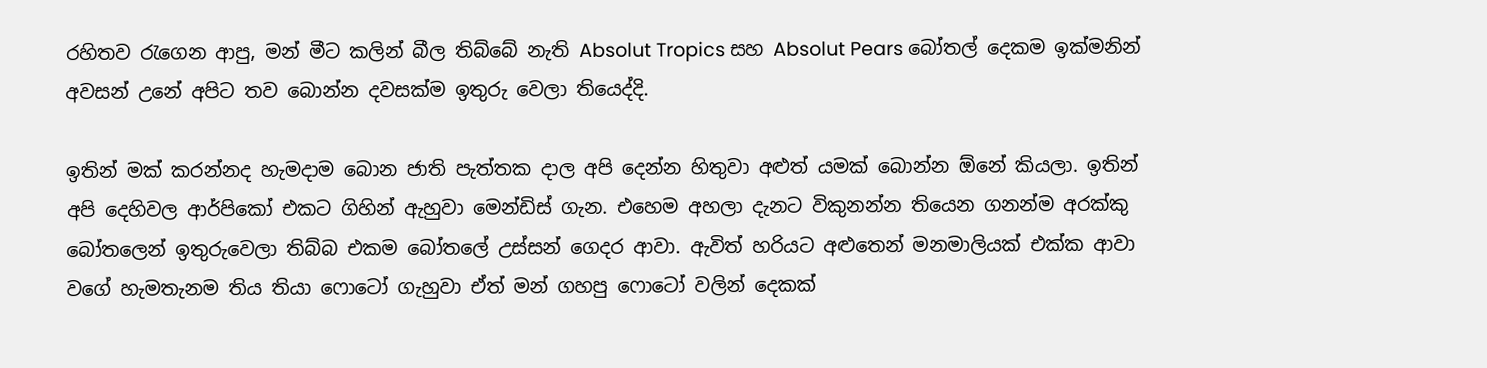රහිතව රැගෙන ආපු, මන් මීට කලින් බීල තිබ්බේ නැති Absolut Tropics සහ Absolut Pears බෝතල් දෙකම ඉක්මනින් අවසන් උනේ අපිට තව බොන්න දවසක්ම ඉතුරු වෙලා තියෙද්දි.

ඉතින් මක් කරන්නද හැමදාම බොන ජාති පැත්තක දාල අපි දෙන්න හිතුවා අළුත් යමක් බොන්න ඕනේ කියලා. ඉතින් අපි දෙහිවල ආර්පිකෝ එකට ගිහින් ඇහුවා මෙන්ඩිස් ගැන. එහෙම අහලා දැනට විකුනන්න තියෙන ගනන්ම අරක්කු බෝතලෙන් ඉතුරුවෙලා තිබ්බ එකම බෝතලේ උස්සන් ගෙදර ආවා. ඇවිත් හරියට අළුතෙන් මනමාලියක් එක්ක ආවා වගේ හැමතැනම තිය තියා ෆොටෝ ගැහුවා ඒත් මන් ගහපු ෆොටෝ වලින් දෙකක්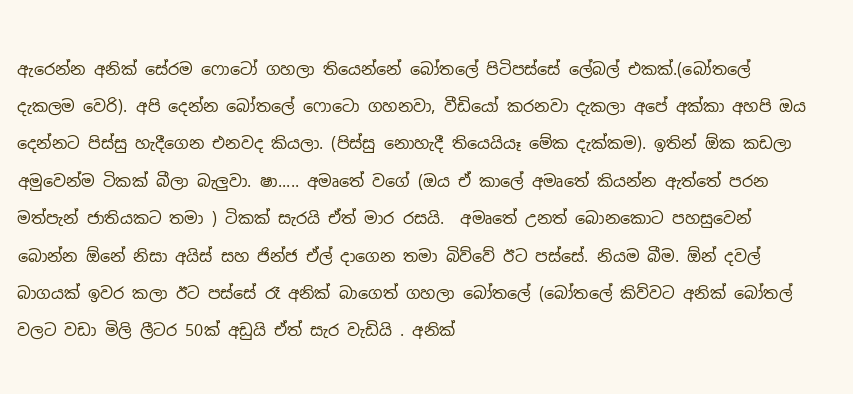ඇරෙන්න අනික් සේරම ෆොටෝ ගහලා තියෙන්නේ බෝතලේ පිටිපස්සේ ලේබල් එකක්.(බෝතලේ දැකලම වෙරි). අපි දෙන්න බෝතලේ ෆොටො ගහනවා, වීඩියෝ කරනවා දැකලා අපේ අක්කා අහපි ඔය දෙන්නට පිස්සු හැදීගෙන එනවද කියලා. (පිස්සු නොහැදී තියෙයියෑ මේක දැක්කම). ඉතින් ඕක කඩලා අමුවෙන්ම ටිකක් බීලා බැලුවා. ෂා..... අමෘතේ වගේ (ඔය ඒ කාලේ අමෘතේ කියන්න ඇත්තේ පරන මත්පැන් ජාතියකට තමා ) ටිකක් සැරයි ඒත් මාර රසයි.  අමෘතේ උනත් බොනකොට පහසුවෙන් බොන්න ඕනේ නිසා අයිස් සහ ජින්ජ ඒල් දාගෙන තමා බිව්වේ ඊට පස්සේ. නියම බීම. ඕන් දවල් බාගයක් ඉවර කලා ඊට පස්සේ රෑ අනික් බාගෙත් ගහලා බෝතලේ (බෝතලේ කිව්වට අනික් බෝතල් වලට වඩා මිලි ලීටර 50ක් අඩුයි ඒත් සැර වැඩියි . අනික්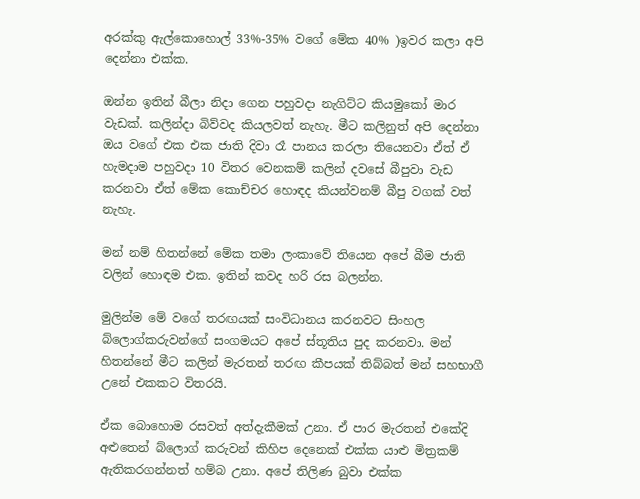අරක්කු ඇල්කොහොල් 33%-35% වගේ මේක 40% )ඉවර කලා අපි දෙන්නා එක්ක.

ඔන්න ඉතින් බීලා නිදා ගෙන පහුවදා නැගිට්ට කියමුකෝ මාර වැඩක්. කලින්දා බිව්වද කියලවත් නැහැ. මීට කලිනුත් අපි දෙන්නා ඔය වගේ එක එක ජාති දිවා රෑ පානය කරලා තියෙනවා ඒත් ඒ හැමදාම පහුවදා 10 විතර වෙනකම් කලින් දවසේ බීපුවා වැඩ කරනවා ඒත් මේක කොච්චර හොඳද කියන්වනම් බීපු වගක් වත් නැහැ.

මන් නම් හිතන්නේ මේක තමා ලංකාවේ තියෙන අපේ බීම ජාති වලින් හොඳම එක. ඉතින් කවද හරි රස බලන්න.

මුලින්ම මේ වගේ තරඟයක් සංවිධානය කරනවට සිංහල බ්ලොග්කරුවන්ගේ සංගමයට අපේ ස්තූතිය පුද කරනවා. මන් හිතන්නේ මීට කලින් මැරතන් තරඟ කීපයක් තිබ්බත් මන් සහභාගී උනේ එකකට විතරයි.

ඒක බොහොම රසවත් අත්දැකීමක් උනා. ඒ පාර මැරතන් එකේදි අළුතෙන් බ්ලොග් කරුවන් කිහිප දෙනෙක් එක්ක යාළු මිත්‍රකම් ඇතිකරගන්නත් හම්බ උනා. අපේ තිලිණ බුවා එක්ක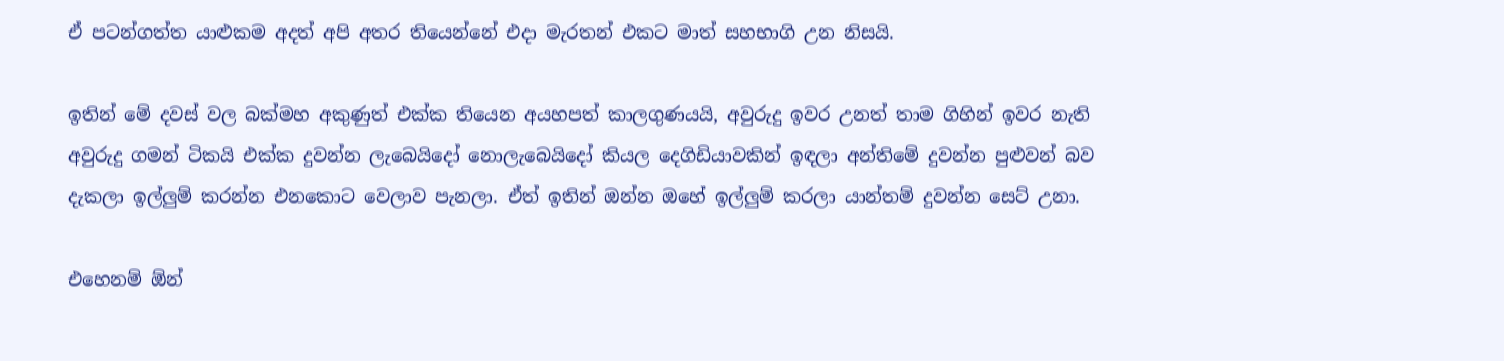ඒ පටන්ගත්ත යාළුකම අදත් අපි අතර තියෙන්නේ එදා මැරතන් එකට මාත් සහභාගි උන නිසයි.

ඉතින් මේ දවස් වල බක්මහ අකුණුත් එක්ක තියෙන අයහපත් කාලගුණයයි, අවුරුදු ඉවර උනත් තාම ගිහින් ඉවර නැති අවුරුදු ගමන් ටිකයි එක්ක දුවන්න ලැබෙයිදෝ නොලැබෙයිදෝ කියල දෙගිඩියාවකින් ඉඳලා අන්තිමේ දුවන්න පුළුවන් බව දැකලා ඉල්ලුම් කරන්න එනකොට වෙලාව පැනලා. ඒත් ඉතින් ඔන්න ඔහේ ඉල්ලුම් කරලා යාන්තම් දුවන්න සෙට් උනා.

එහෙනම් ඕන්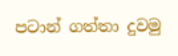පටාන් ගත්තා දුවමු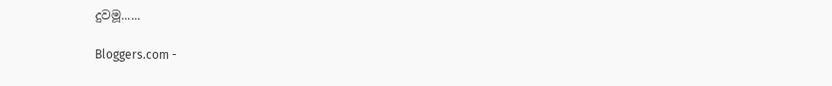දුවමූ......

Bloggers.com -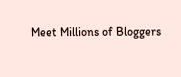Meet Millions of Bloggers